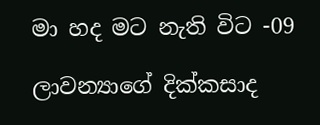මා හද මට නැති විට -09

ලාවන්‍යාගේ දික්කසාද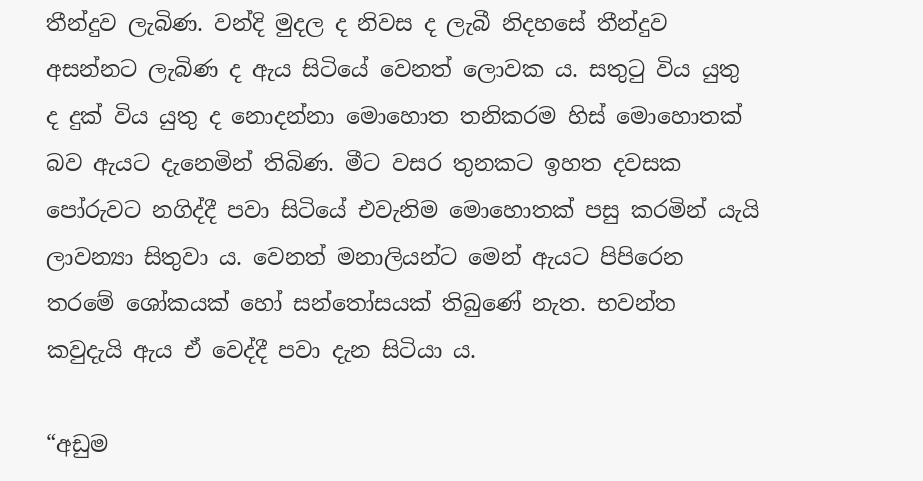තීන්දුව ලැබිණ. වන්දි මුදල ද නිවස ද ලැබී නිදහසේ තීන්දුව අසන්නට ලැබිණ ද ඇය සිටියේ වෙනත් ලොවක ය. සතුටු විය යුතු ද දුක් විය යුතු ද නොදන්නා මොහොත තනිකරම හිස් මොහොතක් බව ඇයට දැනෙමින් තිබිණ. මීට වසර තුනකට ඉහත දවසක පෝරුවට නගිද්දී පවා සිටියේ එවැනිම මොහොතක් පසු කරමින් යැයි ලාවන්‍යා සිතුවා ය. වෙනත් මනාලියන්ට මෙන් ඇයට පිපිරෙන තරමේ ශෝකයක් හෝ සන්තෝසයක් තිබුණේ නැත. භවන්ත කවුදැයි ඇය ඒ වෙද්දී පවා දැන සිටියා ය.

“අඩුම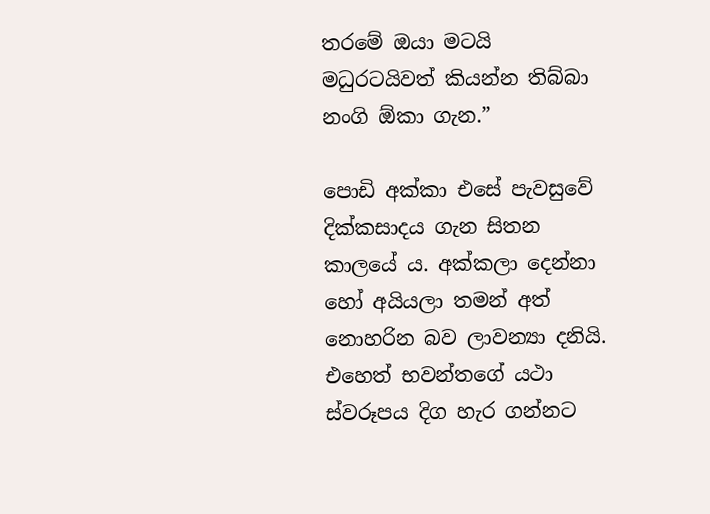තරමේ ඔයා මටයි මධුරටයිවත් කියන්න තිබ්බා නංගි ඕකා ගැන.”

පොඩි අක්කා එසේ පැවසුවේ දික්කසාදය ගැන සිතන කාලයේ ය. අක්කලා දෙන්නා හෝ අයියලා තමන් අත් නොහරින බව ලාවන්‍යා දනියි. එහෙත් භවන්තගේ යථා ස්වරූපය දිග හැර ගන්නට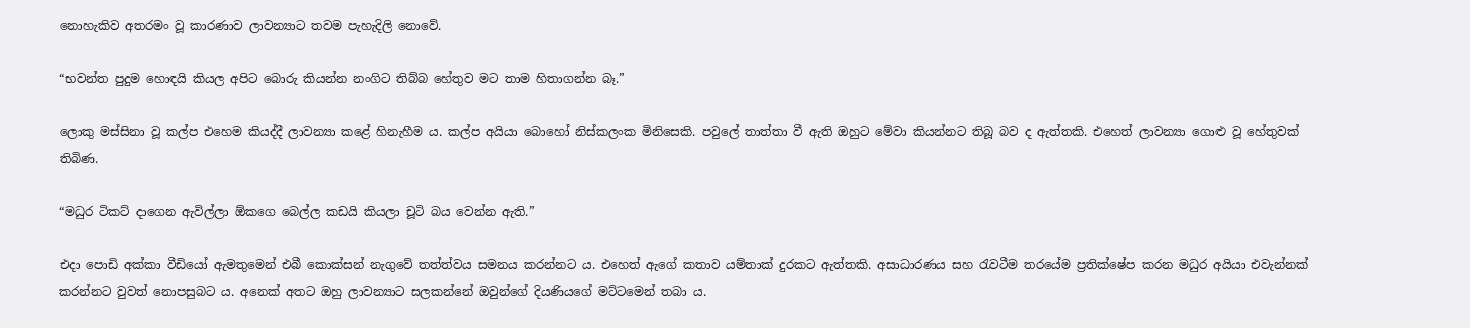නොහැකිව අතරමං වූ කාරණාව ලාවන්‍යාට තවම පැහැදිලි නොවේ.

“භවන්ත පුදුම හොඳයි කියල අපිට බොරු කියන්න නංගිට තිබ්බ හේතුව මට තාම හිතාගන්න බෑ.”

ලොකු මස්සිනා වූ කල්ප එහෙම කියද්දී ලාවන්‍යා කළේ හිනැහීම ය. කල්ප අයියා බොහෝ නිස්කලංක මිනිසෙකි. පවුලේ තාත්තා වී ඇති ඔහුට මේවා කියන්නට තිබූ බව ද ඇත්තකි. එහෙත් ලාවන්‍යා ගොළු වූ හේතුවක් තිබිණ.

“මධුර ටිකට් දාගෙන ඇවිල්ලා ඕකගෙ බෙල්ල කඩයි කියලා චූටි බය වෙන්න ඇති.”

එදා පොඩි අක්කා වීඩියෝ ඇමතුමෙන් එබී කොක්සන් නැගුවේ තත්ත්වය සමනය කරන්නට ය. එහෙත් ඇගේ කතාව යම්තාක් දුරකට ඇත්තකි. අසාධාරණය සහ රැවටීම තරයේම ප්‍රතික්ෂේප කරන මධුර අයියා එවැන්නක් කරන්නට වුවත් නොපසුබට ය. අනෙක් අතට ඔහු ලාවන්‍යාට සලකන්නේ ඔවුන්ගේ දියණියගේ මට්ටමෙන් තබා ය.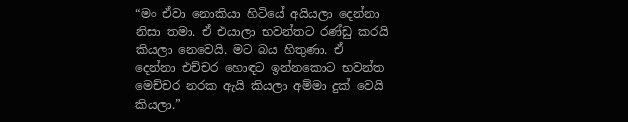“මං ඒවා නොකියා හිටියේ අයියලා දෙන්නා නිසා තමා. ඒ එයාලා භවන්තට රණ්ඩු කරයි කියලා නෙවෙයි. මට බය හිතුණා. ඒ දෙන්නා එච්චර හොඳට ඉන්නකොට භවන්ත මෙච්චර නරක ඇයි කියලා අම්මා දුක් වෙයි කියලා.”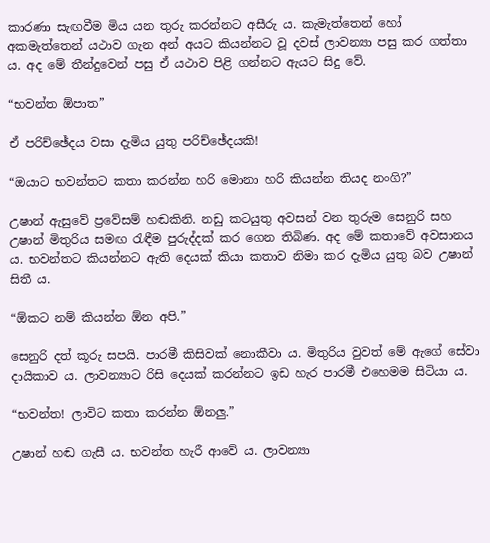කාරණා සැඟවීම මිය යන තුරු කරන්නට අසීරු ය. කැමැත්තෙන් හෝ අකමැත්තෙන් යථාව ගැන අන් අයට කියන්නට වූ දවස් ලාවන්‍යා පසු කර ගත්තා ය. අද මේ තීන්දුවෙන් පසු ඒ යථාව පිළි ගන්නට ඇයට සිදු වේ.

“භවන්ත ඕපාත”

ඒ පරිච්ඡේදය වසා දැමිය යුතු පරිච්ඡේදයකි!

“ඔයාට භවන්තට කතා කරන්න හරි මොනා හරි කියන්න තියද නංගි?”

උෂාන් ඇසුවේ ප්‍රවේසම් හඬකිනි. නඩු කටයුතු අවසන් වන තුරුම සෙනුරි සහ උෂාන් මිතුරිය සමඟ රැඳීම පුරුද්දක් කර ගෙන තිබිණ. අද මේ කතාවේ අවසානය ය. භවන්තට කියන්නට ඇති දෙයක් කියා කතාව නිමා කර දැමිය යුතු බව උෂාන් සිතී ය.

“ඕකට නම් කියන්න ඕන අපි.”

සෙනුරි දත් කූරු සපයි. පාරමී කිසිවක් නොකීවා ය. මිතුරිය වුවත් මේ ඇගේ සේවා දායිකාව ය. ලාවන්‍යාට රිසි දෙයක් කරන්නට ඉඩ හැර පාරමී එහෙමම සිටියා ය.

“භවන්ත! ලාවිට කතා කරන්න ඕනලු.”

උෂාන් හඬ ගැසී ය. භවන්ත හැරී ආවේ ය. ලාවන්‍යා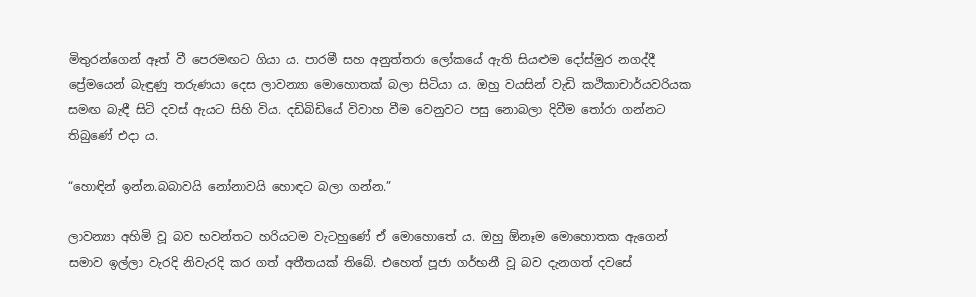මිතුරන්ගෙන් ඈත් වී පෙරමඟට ගියා ය. පාරමී සහ අනුත්තරා ලෝකයේ ඇති සියළුම දෝස්මුර නගද්දී ප්‍රේමයෙන් බැඳුණු තරුණයා දෙස ලාවන්‍යා මොහොතක් බලා සිටියා ය. ඔහු වයසින් වැඩි කථිකාචාර්යවරියක සමඟ බැඳී සිටි දවස් ඇයට සිහි විය. දඩිබිඩියේ විවාහ වීම වෙනුවට පසු නොබලා දිවීම තෝරා ගන්නට තිබුණේ එදා ය.

“හොඳින් ඉන්න.බබාවයි නෝනාවයි හොඳට බලා ගන්න.”

ලාවන්‍යා අහිමි වූ බව භවන්තට හරියටම වැටහුණේ ඒ මොහොතේ ය. ඔහු ඕනෑම මොහොතක ඇගෙන් සමාව ඉල්ලා වැරදි නිවැරදි කර ගත් අතීතයක් තිබේ. එහෙත් පූජා ගර්භනී වූ බව දැනගත් දවසේ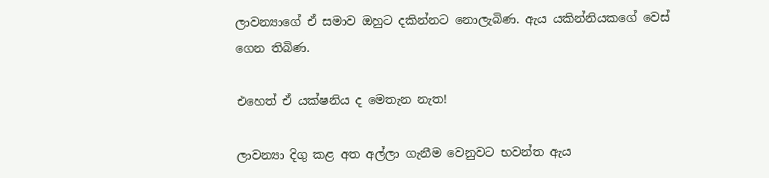ලාවන්‍යාගේ ඒ සමාව ඔහුට දකින්නට නොලැබිණ. ඇය යකින්නියකගේ වෙස් ගෙන තිබිණ.

එහෙත් ඒ යක්ෂනිය ද මෙතැන නැත!

ලාවන්‍යා දිගු කළ අත අල්ලා ගැනීම වෙනුවට භවන්ත ඇය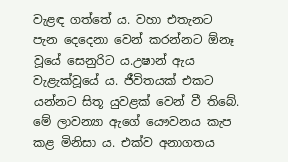වැළඳ ගත්තේ ය. වහා එතැනට පැන දෙදෙනා වෙන් කරන්නට ඕනෑ වූයේ සෙනුරිට ය.උෂාන් ඇය වැළැක්වූයේ ය. ජීවිතයක් එකට යන්නට සිතූ යුවළක් වෙන් වී තිබේ. මේ ලාවන්‍යා ඇගේ යෞවනය කැප කළ මිනිසා ය. එක්ව අනාගතය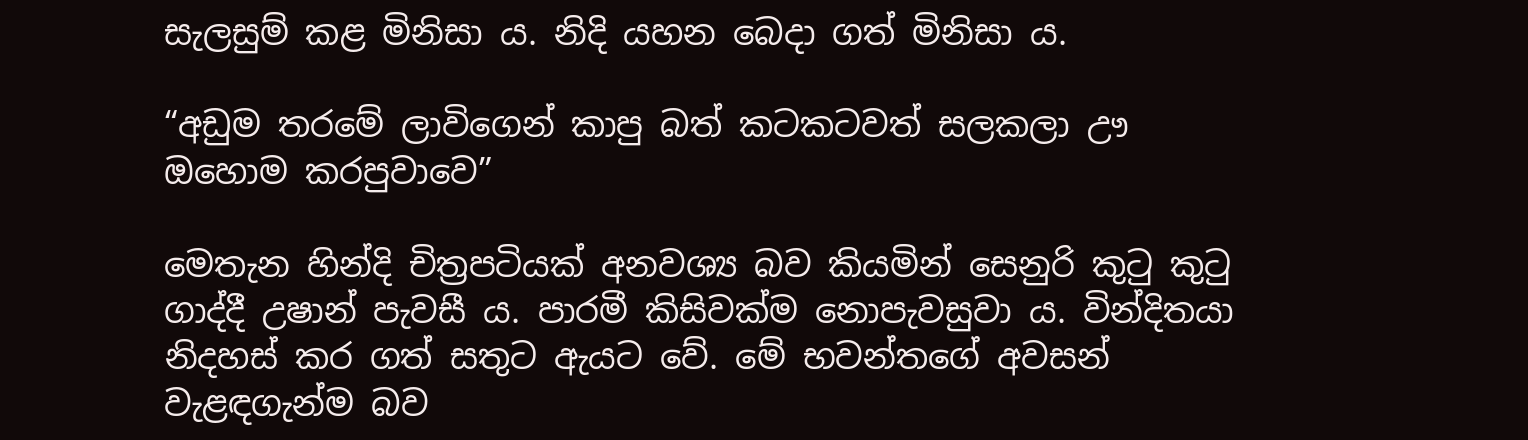සැලසුම් කළ මිනිසා ය. නිදි යහන බෙදා ගත් මිනිසා ය.

“අඩුම තරමේ ලාවිගෙන් කාපු බත් කටකටවත් සලකලා ඌ ඔහොම කරපුවාවෙ”

මෙතැන හින්දි චිත්‍රපටියක් අනවශ්‍ය බව කියමින් සෙනුරි කුටු කුටු ගාද්දී උෂාන් පැවසී ය. පාරමී කිසිවක්ම නොපැවසුවා ය. වින්දිතයා නිදහස් කර ගත් සතුට ඇයට වේ. මේ භවන්තගේ අවසන් වැළඳගැන්ම බව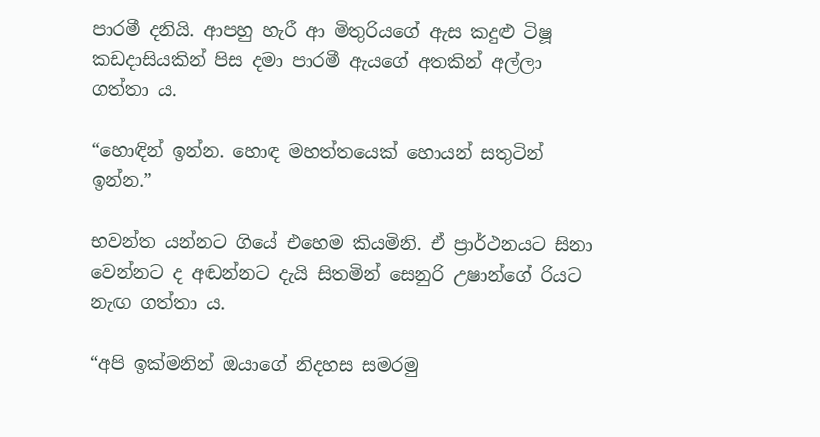පාරමී දනියි. ආපහු හැරී ආ මිතුරියගේ ඇස කදුළු ටිෂූ කඩදාසියකින් පිස දමා පාරමී ඇයගේ අතකින් අල්ලා ගත්තා ය.

“හොඳින් ඉන්න. හොඳ මහත්තයෙක් හොයන් සතුටින් ඉන්න.”

භවන්ත යන්නට ගියේ එහෙම කියමිනි. ඒ ප්‍රාර්ථනයට සිනා වෙන්නට ද අඬන්නට දැයි සිතමින් සෙනුරි උෂාන්ගේ රියට නැඟ ගත්තා ය.

“අපි ඉක්මනින් ඔයාගේ නිදහස සමරමු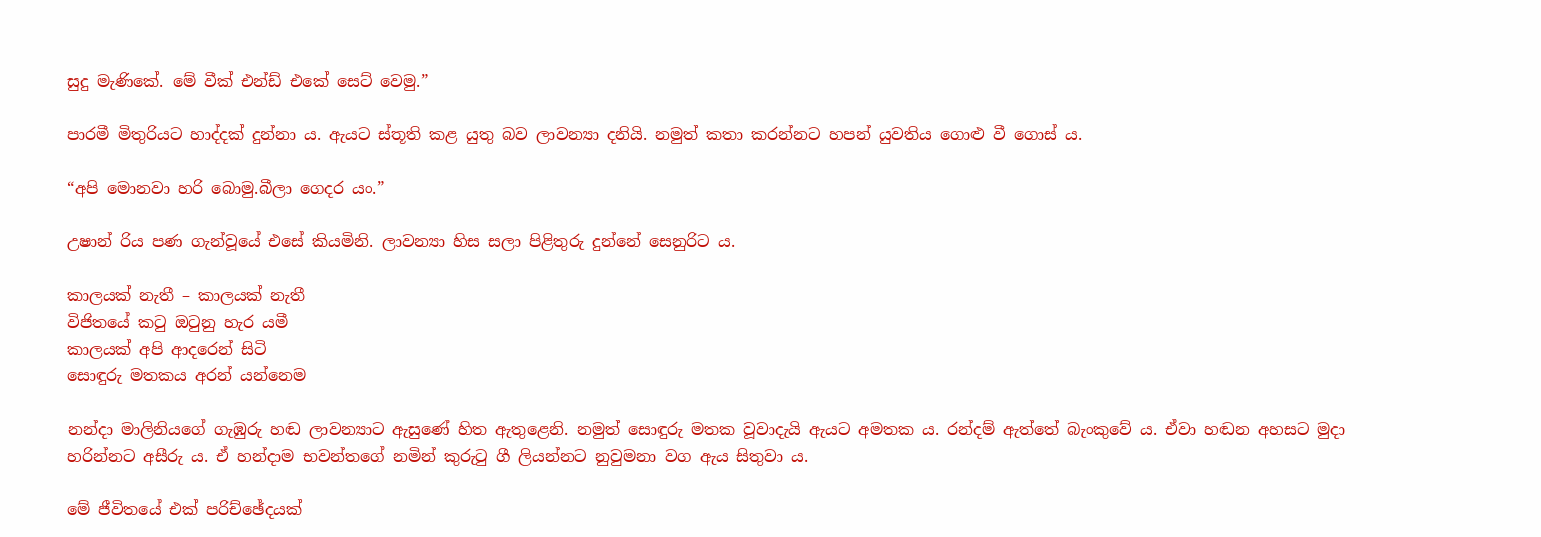සුදු මැණිකේ. මේ වීක් එන්ඩ් එකේ සෙට් වෙමු.”

පාරමී මිතුරියට හාද්දක් දුන්නා ය. ඇයට ස්තූති කළ යුතු බව ලාවන්‍යා දනියි. නමුත් කතා කරන්නට හපන් යුවතිය ගොළු වී ගොස් ය.

“අපි මොනවා හරි බොමු.බීලා ගෙදර යං.”

උෂාන් රිය පණ ගැන්වූයේ එසේ කියමිනි. ලාවන්‍යා හිස සලා පිළිතුරු දුන්නේ සෙනුරිට ය.

කාලයක් නැතී – කාලයක් නැතී
විජිතයේ කටු ඔටුනු හැර යමී
කාලයක් අපි ආදරෙන් සිටි
සොඳුරු මතකය අරන් යන්නෙම

නන්දා මාලිනියගේ ගැඹුරු හඬ ලාවන්‍යාට ඇසුණේ හිත ඇතුළෙනි. නමුත් සොඳුරු මතක වූවාදැයි ඇයට අමතක ය. රන්දම් ඇත්තේ බැංකුවේ ය. ඒවා හඬන අහසට මුදා හරින්නට අසීරු ය. ඒ හන්දාම භවන්තගේ නමින් කුරුටු ගී ලියන්නට නුවුමනා වග ඇය සිතුවා ය.

මේ ජීවිතයේ එක් පරිච්ඡේදයක්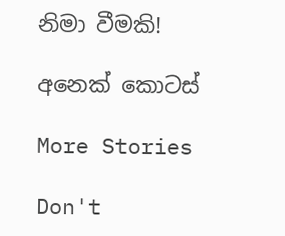නිමා වීමකි!

අනෙක් කොටස්

More Stories

Don't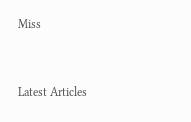Miss


Latest Articles